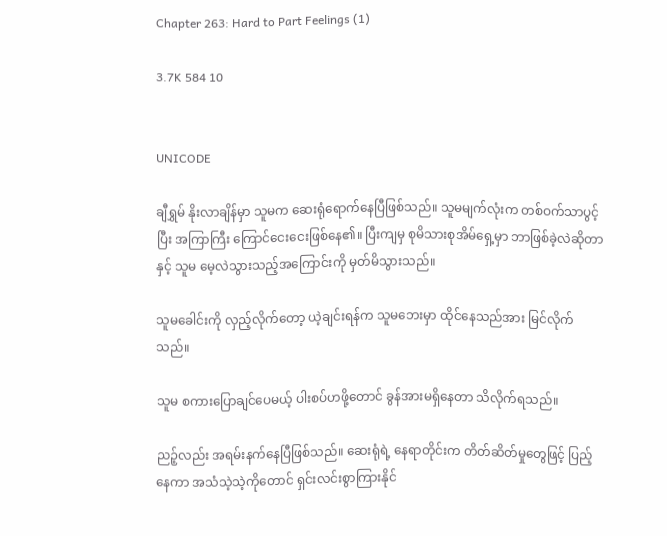Chapter 263: Hard to Part Feelings (1)

3.7K 584 10


UNICODE

ချီရွှမ် နိုးလာချိန်မှာ သူမက ဆေးရုံရောက်နေပြီဖြစ်သည်။ သူမမျက်လုံးက တစ်ဝက်သာပွင့်ပြီး အကြာကြီး ကြောင်ငေးငေးဖြစ်နေ၏။ ပြီးကျမှ စုမိသားစုအိမ်ရှေ့မှာ ဘာဖြစ်ခဲ့လဲဆိုတာနှင့် သူမ မေ့လဲသွားသည့်အကြောင်းကို မှတ်မိသွားသည်။

သူမခေါင်းကို လှည့်လိုက်တော့ ယဲ့ချင်းရန်က သူမဘေးမှာ ထိုင်နေသည်အား မြင်လိုက်သည်။

သူမ စကားပြောချင်ပေမယ့် ပါးစပ်ဟဖို့တောင် ခွန်အားမရှိနေတာ သိလိုက်ရသည်။

ညဉ့်လည်း အရမ်းနက်နေပြီဖြစ်သည်။ ဆေးရုံရဲ့ နေရာတိုင်းက တိတ်ဆိတ်မှုတွေဖြင့် ပြည့်နေကာ အသံသဲ့သဲ့ကိုတောင် ရှင်းလင်းစွာကြားနိုင်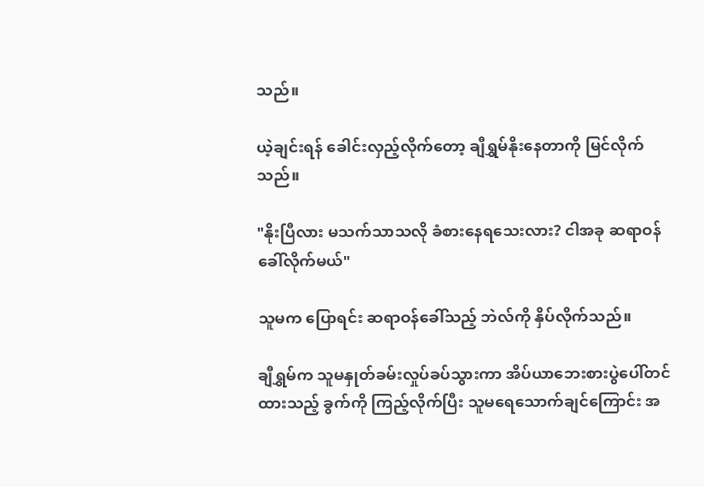သည်။

ယဲ့ချင်းရန် ခေါင်းလှည့်လိုက်တော့ ချီရွှမ်နိုးနေတာကို မြင်လိုက်သည်။

"နိုးပြီလား မသက်သာသလို ခံစားနေရသေးလား? ငါအခု ဆရာဝန်ခေါ်လိုက်မယ်"

သူမက ပြောရင်း ဆရာဝန်ခေါ်သည့် ဘဲလ်ကို နှိပ်လိုက်သည်။

ချီရွှမ်က သူမနှုတ်ခမ်းလှုပ်ခပ်သွားကာ အိပ်ယာဘေးစားပွဲပေါ်တင်ထားသည့် ခွက်ကို ကြည့်လိုက်ပြီး သူမရေသောက်ချင်ကြောင်း အ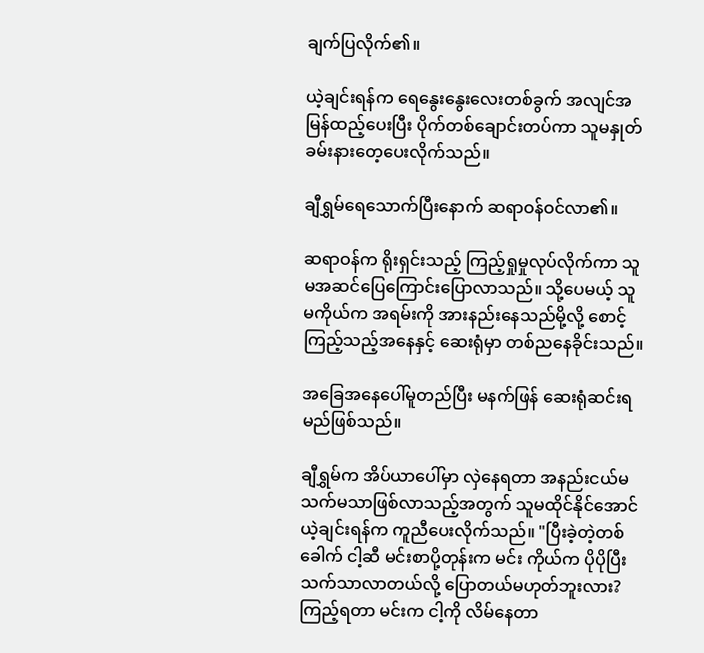ချက်ပြလိုက်၏။

ယဲ့ချင်းရန်က ရေနွေးနွေးလေးတစ်ခွက် အလျင်အမြန်ထည့်ပေးပြီး ပိုက်တစ်ချောင်းတပ်ကာ သူမနှုတ်ခမ်းနားတေ့ပေးလိုက်သည်။

ချီရွှမ်ရေသောက်ပြီးနောက် ဆရာဝန်ဝင်လာ၏။

ဆရာဝန်က ရိုးရှင်းသည့် ကြည့်ရှုမှုလုပ်လိုက်ကာ သူမအဆင်ပြေကြောင်းပြောလာသည်။ သို့ပေမယ့် သူမကိုယ်က အရမ်းကို အားနည်းနေသည်မို့လို့ စောင့်ကြည့်သည့်အနေနှင့် ဆေးရုံမှာ တစ်ညနေခိုင်းသည်။

အခြေအနေပေါ်မူတည်ပြီး မနက်ဖြန် ဆေးရုံဆင်းရမည်ဖြစ်သည်။

ချီရွှမ်က အိပ်ယာပေါ်မှာ လှဲနေရတာ အနည်းငယ်မသက်မသာဖြစ်လာသည့်အတွက် သူမထိုင်နိုင်အောင် ယဲ့ချင်းရန်က ကူညီပေးလိုက်သည်။ "ပြီးခဲ့တဲ့တစ်ခေါက် ငါ့ဆီ မင်းစာပို့တုန်းက မင်း ကိုယ်က ပိုပိုပြီး သက်သာလာတယ်လို့ ပြောတယ်မဟုတ်ဘူးလား? ကြည့်ရတာ မင်းက ငါ့ကို လိမ်နေတာ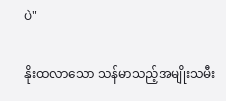ပဲ"

နိုးထလာသော သန်မာသည့်အမျိုးသမီး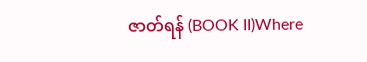ဇာတ်ရန် (BOOK II)Where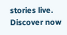stories live. Discover now